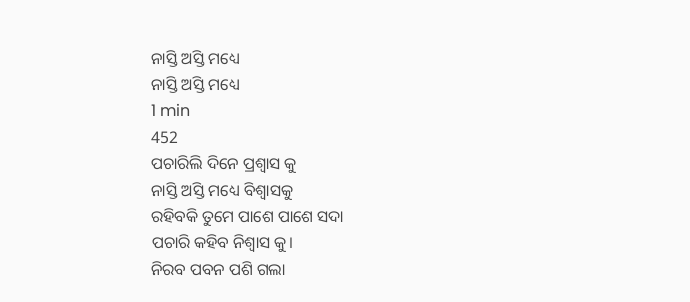ନାସ୍ତି ଅସ୍ତି ମଧ୍ୟେ
ନାସ୍ତି ଅସ୍ତି ମଧ୍ୟେ
1 min
452
ପଚାରିଲି ଦିନେ ପ୍ରଶ୍ବାସ କୁ
ନାସ୍ତି ଅସ୍ତି ମଧ୍ୟେ ବିଶ୍ବାସକୁ
ରହିବକି ତୁମେ ପାଶେ ପାଶେ ସଦା
ପଚାରି କହିବ ନିଶ୍ବାସ କୁ।
ନିରବ ପବନ ପଶି ଗଲା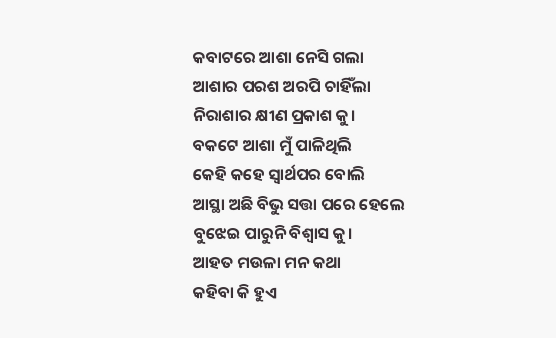କବାଟରେ ଆଶା ନେସି ଗଲା
ଆଶାର ପରଶ ଅରପି ଚାହିଁଲା
ନିରାଶାର କ୍ଷୀଣ ପ୍ରକାଶ କୁ।
ବକଟେ ଆଶା ମୁଁ ପାଳିଥିଲି
କେହି କହେ ସ୍ୱାର୍ଥପର ବୋଲି
ଆସ୍ଥା ଅଛି ବିଭୁ ସତ୍ତା ପରେ ହେଲେ
ବୁଝେଇ ପାରୁନି ବିଶ୍ବାସ କୁ।
ଆହତ ମଉଳା ମନ କଥା
କହିବା କି ହୁଏ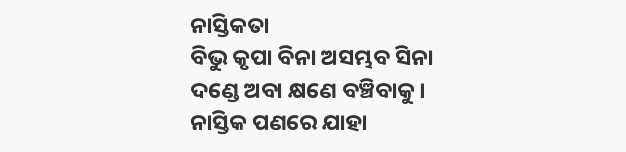ନାସ୍ତିକତା
ବିଭୁ କୃପା ବିନା ଅସମ୍ଭବ ସିନା
ଦଣ୍ଡେ ଅବା କ୍ଷଣେ ବଞ୍ଚିବାକୁ।
ନାସ୍ତିକ ପଣରେ ଯାହା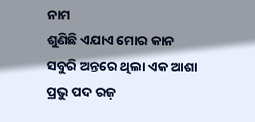ନାମ
ଶୁଣିଛି ଏଯାଏ ମୋର କାନ
ସବୁରି ଅନ୍ତରେ ଥିଲା ଏକ ଆଶା
ପ୍ରଭୁ ପଦ ରଜ଼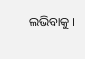ଲଭିବାକୁ ।